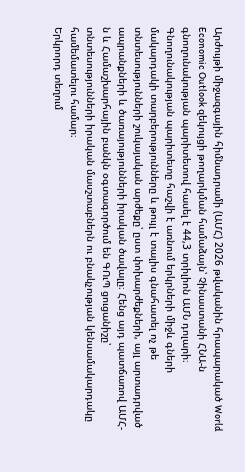Արժույթի միջազգային հիմնադրամի (ԱՄՀ) 2026 թվականին հրապարակած World Economic Outlook զեկույցի թողարկման համաձայն՝ Չինաստանի ՀՆԱ-ն գնողունակության պարիտետով հասել է 44,3 տրիլիոն ԱՄՆ դոլարի։
Գնողունակության պարիտետը հաշվի է առնում երկրների միջև գների մակարդակի տարբերությունները և թույլ է տալիս գնահատել ոչ թե տնտեսությունների շուկայական արժեքը՝ ըստ փոխարժեքների, այլ արտադրված ապրանքների և ծառայությունների իրական ծավալը։ Հենց այդ պատճառով ԱՄՀ-ն և Համաշխարհային բանկն օգտագործում են ԳՈւՊ ցուցանիշը՝ տնտեսությունների իրական մասշտաբներն ու բնակչության կենսամակարդակը համեմատելու համար։
Երկրորդ տեղում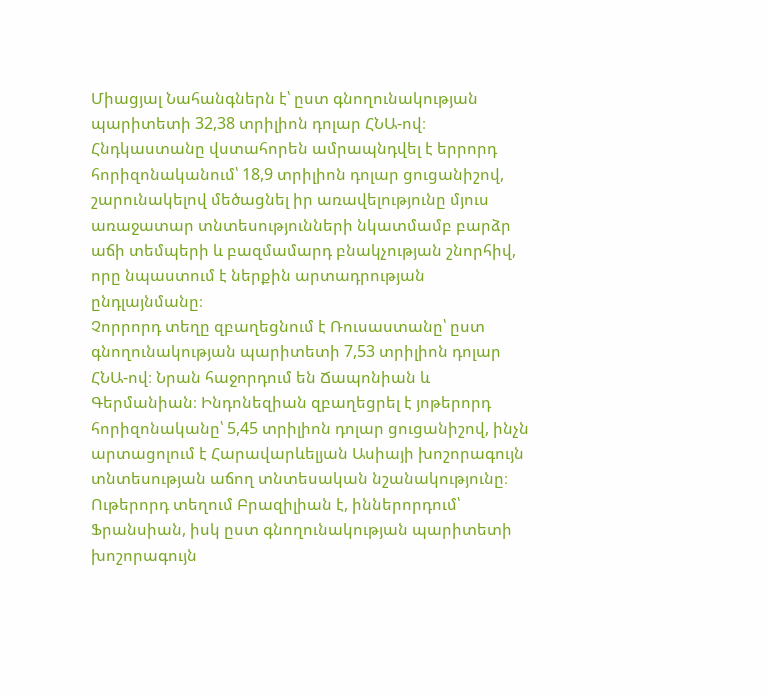Միացյալ Նահանգներն է՝ ըստ գնողունակության պարիտետի 32,38 տրիլիոն դոլար ՀՆԱ-ով։ Հնդկաստանը վստահորեն ամրապնդվել է երրորդ հորիզոնականում՝ 18,9 տրիլիոն դոլար ցուցանիշով, շարունակելով մեծացնել իր առավելությունը մյուս առաջատար տնտեսությունների նկատմամբ բարձր աճի տեմպերի և բազմամարդ բնակչության շնորհիվ, որը նպաստում է ներքին արտադրության ընդլայնմանը։
Չորրորդ տեղը զբաղեցնում է Ռուսաստանը՝ ըստ գնողունակության պարիտետի 7,53 տրիլիոն դոլար ՀՆԱ-ով։ Նրան հաջորդում են Ճապոնիան և Գերմանիան։ Ինդոնեզիան զբաղեցրել է յոթերորդ հորիզոնականը՝ 5,45 տրիլիոն դոլար ցուցանիշով, ինչն արտացոլում է Հարավարևելյան Ասիայի խոշորագույն տնտեսության աճող տնտեսական նշանակությունը։
Ութերորդ տեղում Բրազիլիան է, իններորդում՝ Ֆրանսիան, իսկ ըստ գնողունակության պարիտետի խոշորագույն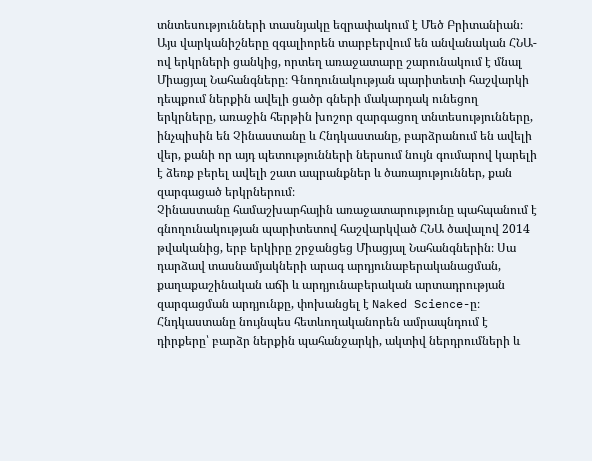տնտեսությունների տասնյակը եզրափակում է Մեծ Բրիտանիան։
Այս վարկանիշները զգալիորեն տարբերվում են անվանական ՀՆԱ-ով երկրների ցանկից, որտեղ առաջատարը շարունակում է մնալ Միացյալ Նահանգները։ Գնողունակության պարիտետի հաշվարկի դեպքում ներքին ավելի ցածր գների մակարդակ ունեցող երկրները, առաջին հերթին խոշոր զարգացող տնտեսությունները, ինչպիսին են Չինաստանը և Հնդկաստանը, բարձրանում են ավելի վեր, քանի որ այդ պետությունների ներսում նույն գումարով կարելի է ձեռք բերել ավելի շատ ապրանքներ և ծառայություններ, քան զարգացած երկրներում։
Չինաստանը համաշխարհային առաջատարությունը պահպանում է գնողունակության պարիտետով հաշվարկված ՀՆԱ ծավալով 2014 թվականից, երբ երկիրը շրջանցեց Միացյալ Նահանգներին։ Սա դարձավ տասնամյակների արագ արդյունաբերականացման, քաղաքաշինական աճի և արդյունաբերական արտադրության զարգացման արդյունքը, փոխանցել է Naked Science-ը։
Հնդկաստանը նույնպես հետևողականորեն ամրապնդում է դիրքերը՝ բարձր ներքին պահանջարկի, ակտիվ ներդրումների և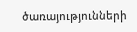ծառայությունների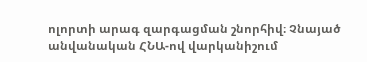ոլորտի արագ զարգացման շնորհիվ։ Չնայած անվանական ՀՆԱ-ով վարկանիշում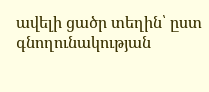ավելի ցածր տեղին՝ ըստ գնողունակության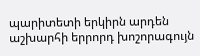պարիտետի երկիրն արդեն աշխարհի երրորդ խոշորագույն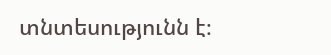տնտեսությունն է։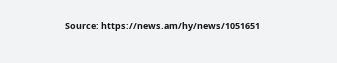Source: https://news.am/hy/news/1051651